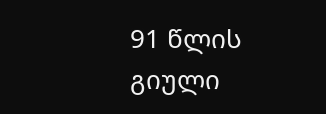91 წლის გიული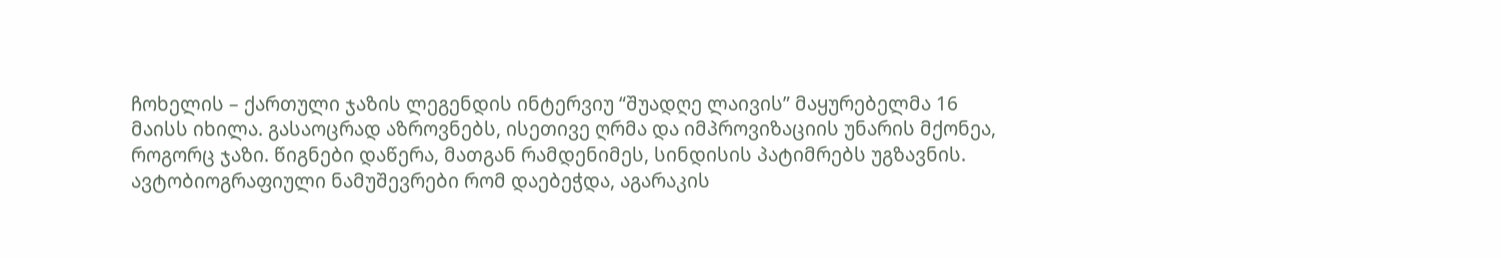ჩოხელის – ქართული ჯაზის ლეგენდის ინტერვიუ “შუადღე ლაივის” მაყურებელმა 16 მაისს იხილა. გასაოცრად აზროვნებს, ისეთივე ღრმა და იმპროვიზაციის უნარის მქონეა, როგორც ჯაზი. წიგნები დაწერა, მათგან რამდენიმეს, სინდისის პატიმრებს უგზავნის. ავტობიოგრაფიული ნამუშევრები რომ დაებეჭდა, აგარაკის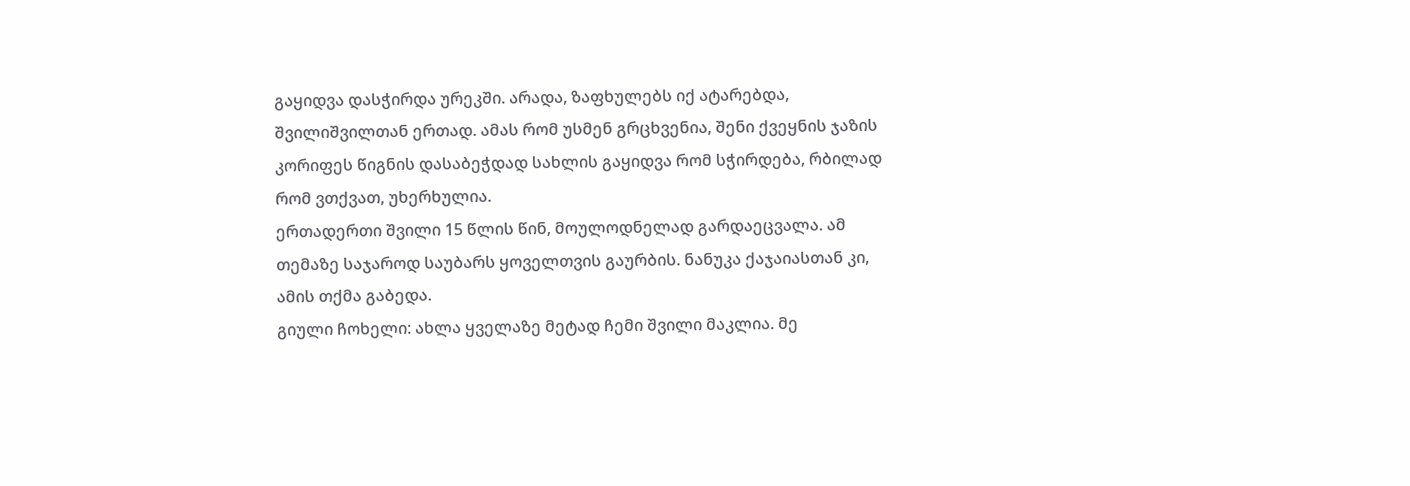გაყიდვა დასჭირდა ურეკში. არადა, ზაფხულებს იქ ატარებდა, შვილიშვილთან ერთად. ამას რომ უსმენ გრცხვენია, შენი ქვეყნის ჯაზის კორიფეს წიგნის დასაბეჭდად სახლის გაყიდვა რომ სჭირდება, რბილად რომ ვთქვათ, უხერხულია.
ერთადერთი შვილი 15 წლის წინ, მოულოდნელად გარდაეცვალა. ამ თემაზე საჯაროდ საუბარს ყოველთვის გაურბის. ნანუკა ქაჯაიასთან კი, ამის თქმა გაბედა.
გიული ჩოხელი: ახლა ყველაზე მეტად ჩემი შვილი მაკლია. მე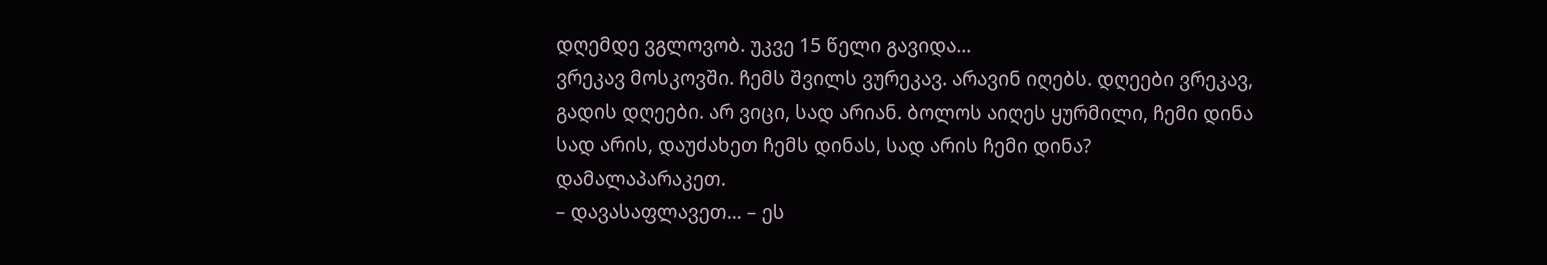დღემდე ვგლოვობ. უკვე 15 წელი გავიდა…
ვრეკავ მოსკოვში. ჩემს შვილს ვურეკავ. არავინ იღებს. დღეები ვრეკავ, გადის დღეები. არ ვიცი, სად არიან. ბოლოს აიღეს ყურმილი, ჩემი დინა სად არის, დაუძახეთ ჩემს დინას, სად არის ჩემი დინა? დამალაპარაკეთ.
– დავასაფლავეთ… – ეს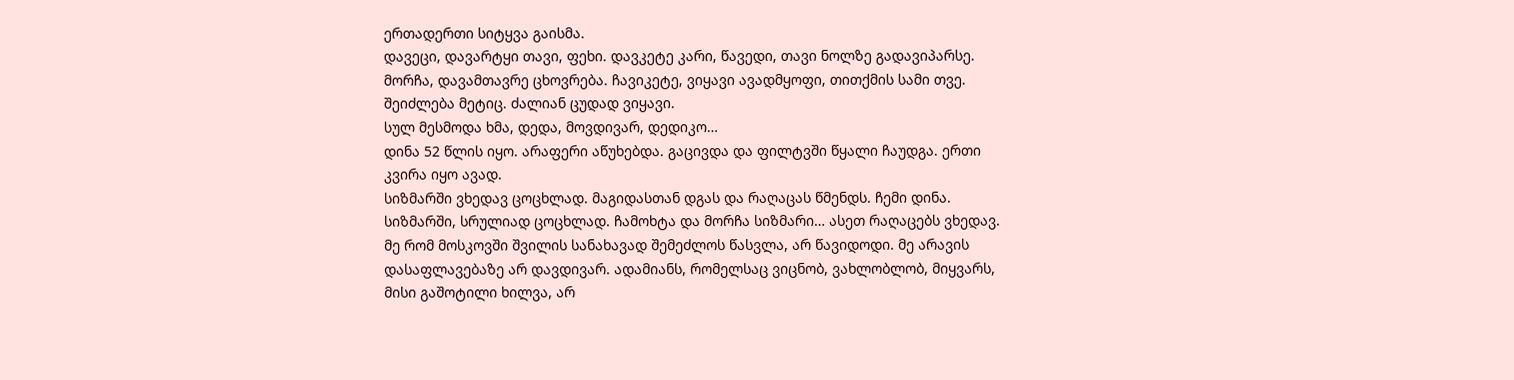ერთადერთი სიტყვა გაისმა.
დავეცი, დავარტყი თავი, ფეხი. დავკეტე კარი, წავედი, თავი ნოლზე გადავიპარსე. მორჩა, დავამთავრე ცხოვრება. ჩავიკეტე, ვიყავი ავადმყოფი, თითქმის სამი თვე. შეიძლება მეტიც. ძალიან ცუდად ვიყავი.
სულ მესმოდა ხმა, დედა, მოვდივარ, დედიკო…
დინა 52 წლის იყო. არაფერი აწუხებდა. გაცივდა და ფილტვში წყალი ჩაუდგა. ერთი კვირა იყო ავად.
სიზმარში ვხედავ ცოცხლად. მაგიდასთან დგას და რაღაცას წმენდს. ჩემი დინა. სიზმარში, სრულიად ცოცხლად. ჩამოხტა და მორჩა სიზმარი… ასეთ რაღაცებს ვხედავ.
მე რომ მოსკოვში შვილის სანახავად შემეძლოს წასვლა, არ წავიდოდი. მე არავის დასაფლავებაზე არ დავდივარ. ადამიანს, რომელსაც ვიცნობ, ვახლობლობ, მიყვარს, მისი გაშოტილი ხილვა, არ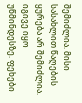შემიძლია. მისი სასახლით წაღების ყურება არ შემიძლია. იგივე იყო უწმინდესზე. ფეხები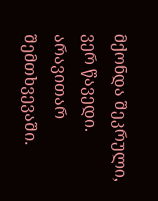მქონდა შეკრული, ვერ წავედი. არავითარ შემთხვევაში.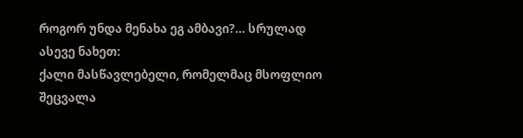როგორ უნდა მენახა ეგ ამბავი?… სრულად
ასევე ნახეთ:
ქალი მასწავლებელი, რომელმაც მსოფლიო შეცვალა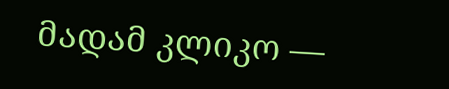მადამ კლიკო —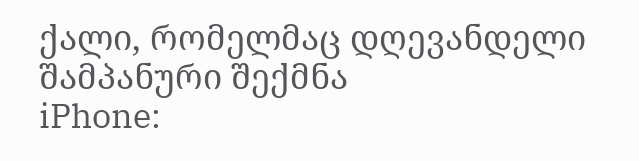ქალი, რომელმაც დღევანდელი შამპანური შექმნა
iPhone: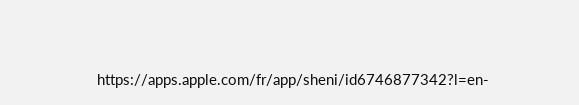https://apps.apple.com/fr/app/sheni/id6746877342?l=en-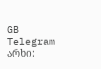GB
Telegram არხი: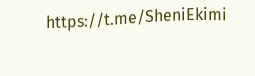https://t.me/SheniEkimi